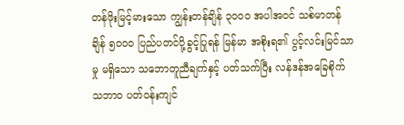တန်ဖိုးမြင့်မားသော ကျွန်းတန်ချိန် ၃၀၀၀ အပါအဝင် သစ်မာတန်ချိန် ၅၀၀၀ ပြည်ပတင်ပို့ခွင့်ပြုရန် မြန်မာ အစိုးရ၏ ပွင့်လင်းမြင်သာမှု မရှိသော သဘောတူညီချက်နှင့် ပတ်သက်ပြီး လန်ဒန်အခြေစိုက် သဘာ၀ ပတ်ဝန်းကျင်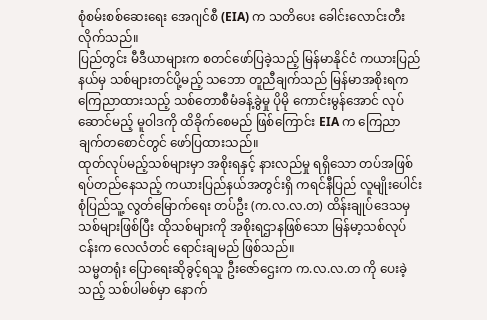စုံစမ်းစစ်ဆေးရေး အေဂျင်စီ (EIA) က သတိပေး ခေါင်းလောင်းတီးလိုက်သည်။
ပြည်တွင်း မီဒီယာများက စတင်ဖော်ပြခဲ့သည့် မြန်မာနိုင်ငံ ကယားပြည်နယ်မှ သစ်များတင်ပို့မည့် သဘော တူညီချက်သည် မြန်မာအစိုးရက ကြေညာထားသည့် သစ်တောစီမံခန့်ခွဲမှု ပိုမို ကောင်းမွန်အောင် လုပ်ဆောင်မည့် မူဝါဒကို ထိခိုက်စေမည် ဖြစ်ကြောင်း EIA က ကြေညာချက်တစောင်တွင် ဖော်ပြထားသည်။
ထုတ်လုပ်မည့်သစ်များမှာ အစိုးရနှင့် နားလည်မှု ရရှိသော တပ်အဖြစ် ရပ်တည်နေသည့် ကယားပြည်နယ်အတွင်းရှိ ကရင်နီပြည် လူမျိုးပေါင်းစုံပြည်သူ့ လွတ်မြောက်ရေး တပ်ဦး (က.လ.လ.တ) ထိန်းချုပ်ဒေသမှ သစ်များဖြစ်ပြီး ထိုသစ်များကို အစိုးရဌာနဖြစ်သော မြန်မာ့သစ်လုပ်ငန်းက လေလံတင် ရောင်းချမည် ဖြစ်သည်။
သမ္မတရုံး ပြောရေးဆိုခွင့်ရသူ ဦးဇော်ဌေးက က.လ.လ.တ ကို ပေးခဲ့သည့် သစ်ပါမစ်မှာ နောက်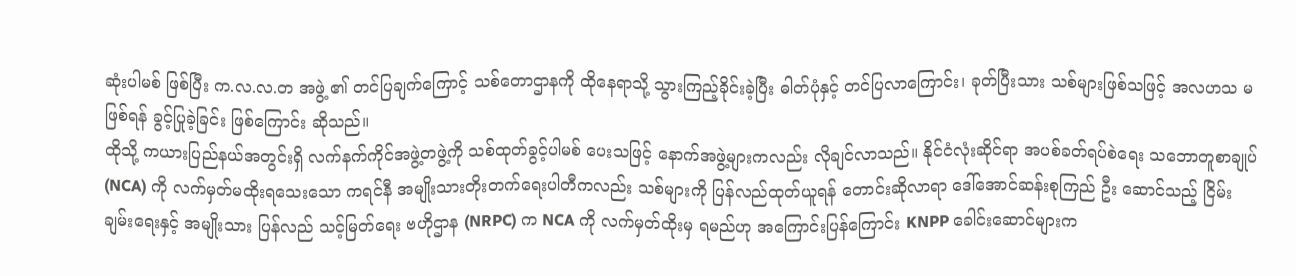ဆုံးပါမစ် ဖြစ်ပြီး က.လ.လ.တ အဖွဲ့ ၏ တင်ပြချက်ကြောင့် သစ်တောဌာနကို ထိုနေရာသို့ သွားကြည့်ခိုင်းခဲ့ပြီး ဓါတ်ပုံနှင့် တင်ပြလာကြောင်း၊ ခုတ်ပြီးသား သစ်များဖြစ်သဖြင့် အလဟသ မဖြစ်ရန် ခွင့်ပြုခဲ့ခြင်း ဖြစ်ကြောင်း ဆိုသည်။
ထိုသို့ ကယားပြည်နယ်အတွင်းရှိ လက်နက်ကိုင်အဖွဲ့တဖွဲ့ကို သစ်ထုတ်ခွင့်ပါမစ် ပေးသဖြင့် နောက်အဖွဲ့များကလည်း လိုချင်လာသည်။ နိုင်ငံလုံးဆိုင်ရာ အပစ်ခတ်ရပ်စဲရေး သဘောတူစာချုပ် (NCA) ကို လက်မှတ်မထိုးရသေးသော ကရင်နီ အမျိုးသားတိုးတက်ရေးပါတီကလည်း သစ်များကို ပြန်လည်ထုတ်ယူရန် တောင်းဆိုလာရာ ဒေါ်အောင်ဆန်းစုကြည် ဦး ဆောင်သည့် ငြိမ်းချမ်းရေးနှင့် အမျိုးသား ပြန်လည် သင့်မြတ်ရေး ဗဟိုဌာန (NRPC) က NCA ကို လက်မှတ်ထိုးမှ ရမည်ဟု အကြောင်းပြန်ကြောင်း KNPP ခေါင်းဆောင်များက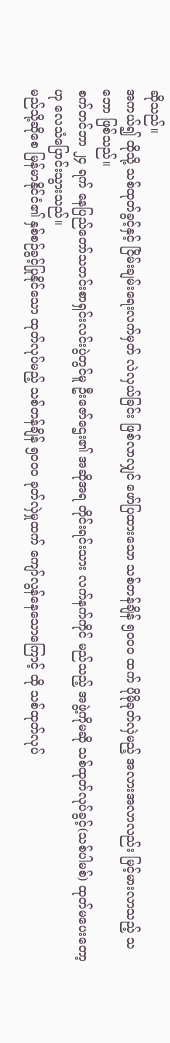ဆိုသည်။
အကယ်၍ ထိုသို့ သစ်ထုတ်ခွင့်နှင့် ငြိမ်းချမ်းရေးလက်မှတ် လဲလှယ်ခြင်း ဖြစ်လာလျှင် ဖော်ပြထားသော သစ်တန်ချိန် ၅၀၀၀ ထက် ပိုမိုခုတ်လှဲမည့် အလားအလာလည်း မြင့်မားလာသည့် သဘော ဖြစ်သည်။
စက်တင်ဘာ ၂၄ ရက် နေပြည်တော်သတင်းစာရှင်းလင်းပွဲတွင်မူ ဦးဇော်ဌေး၏ အဆိုအရ တိုင်းရင်းသား လက်နက်ကိုင် မည်သည့် အဖွဲ့ကိုမဆို သစ်ထုတ်လုပ်ခွင့်(သစ်ပါမစ်) ထုတ်မပေးတော့ဟု လေသံပြောင်းသွားသည်။
မည်သို့ဆိုစေ မြန်မာနိုင်ငံ၏ နှစ်စဉ်ခွင့်ပြုနိုင်သော ထုတ်လုပ်မည့် သစ်တန်ချိန် ၅၀၀၀ ခုတ်လှဲမှုထက် ကျော်လွန်နေသောကြောင့် ထို သစ်ထုတ်လုပ်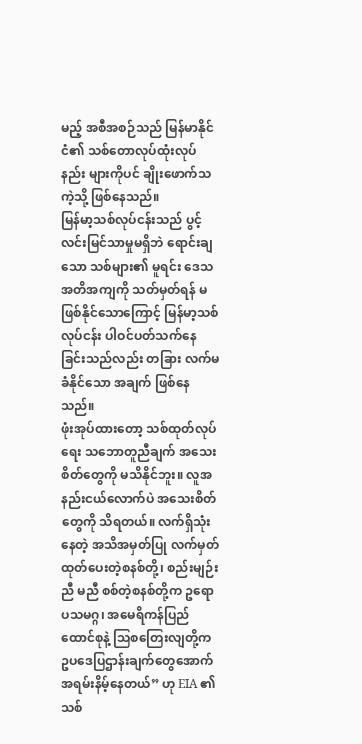မည့် အစီအစဉ်သည် မြန်မာနိုင်ငံ၏ သစ်တောလုပ်ထုံးလုပ်နည်း များကိုပင် ချိုးဖောက်သကဲ့သို့ ဖြစ်နေသည်။
မြန်မာ့သစ်လုပ်ငန်းသည် ပွင့်လင်းမြင်သာမှုမရှိဘဲ ရောင်းချသော သစ်များ၏ မူရင်း ဒေသအတိအကျကို သတ်မှတ်ရန် မဖြစ်နိုင်သောကြောင့် မြန်မာ့သစ်လုပ်ငန်း ပါဝင်ပတ်သက်နေခြင်းသည်လည်း တခြား လက်မခံနိုင်သော အချက် ဖြစ်နေသည်။
ဖုံးအုပ်ထားတော့ သစ်ထုတ်လုပ်ရေး သဘောတူညီချက် အသေးစိတ်တွေကို မသိနိုင်ဘူး။ လူအနည်းငယ်လောက်ပဲ အသေးစိတ်တွေကို သိရတယ်။ လက်ရှိသုံးနေတဲ့ အသိအမှတ်ပြု လက်မှတ် ထုတ်ပေးတဲ့စနစ်တို့၊ စည်းမျဉ်းညီ မညီ စစ်တဲ့စနစ်တို့က ဥရောပသမဂ္ဂ၊ အမေရိကန်ပြည်ထောင်စုနဲ့ သြစတြေးလျတို့က ဥပဒေပြဌာန်းချက်တွေအောက် အရမ်းနိမ့်နေတယ်” ဟု EIA ၏ သစ်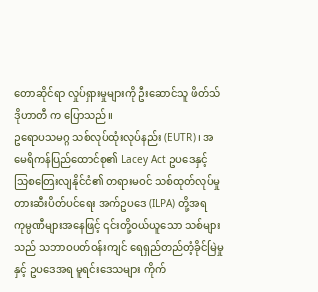တောဆိုင်ရာ လှုပ်ရှားမှုများကို ဦးဆောင်သူ ဖိတ်သ် ဒိုဟာတီ က ပြောသည်။
ဥရောပသမဂ္ဂ သစ်လုပ်ထုံးလုပ်နည်း (EUTR)၊ အမေရိကန်ပြည်ထောင်စု၏ Lacey Act ဥပဒေနှင့် သြစတြေးလျနိုင်ငံ၏ တရားမဝင် သစ်ထုတ်လုပ်မှု တားဆီးပိတ်ပင်ရေး အက်ဥပဒေ (ILPA) တို့အရ ကုမ္ပဏီများအနေဖြင့် ၎င်းတို့ဝယ်ယူသော သစ်များသည် သဘာဝပတ်ဝန်းကျင် ရေရှည်တည်တံ့ခိုင်မြဲမှုနှင့် ဥပဒေအရ မူရင်းဒေသများ ကိုက်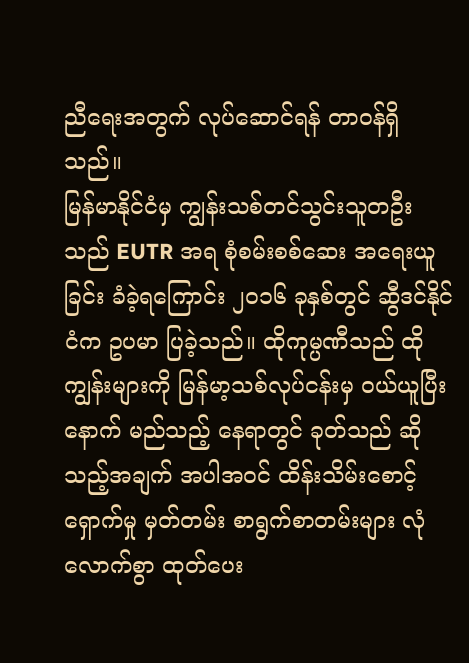ညီရေးအတွက် လုပ်ဆောင်ရန် တာဝန်ရှိသည်။
မြန်မာနိုင်ငံမှ ကျွန်းသစ်တင်သွင်းသူတဦးသည် EUTR အရ စုံစမ်းစစ်ဆေး အရေးယူခြင်း ခံခဲ့ရကြောင်း ၂၀၁၆ ခုနှစ်တွင် ဆွီဒင်နိုင်ငံက ဥပမာ ပြခဲ့သည်။ ထိုကုမ္ပဏီသည် ထိုကျွန်းများကို မြန်မာ့သစ်လုပ်ငန်းမှ ဝယ်ယူပြီးနောက် မည်သည့် နေရာတွင် ခုတ်သည် ဆိုသည့်အချက် အပါအဝင် ထိန်းသိမ်းစောင့်ရှောက်မှု မှတ်တမ်း စာရွက်စာတမ်းများ လုံလောက်စွာ ထုတ်ပေး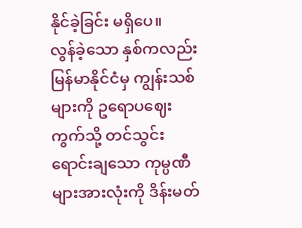နိုင်ခဲ့ခြင်း မရှိပေ။
လွန်ခဲ့သော နှစ်ကလည်း မြန်မာနိုင်ငံမှ ကျွန်းသစ်များကို ဥရောပဈေးကွက်သို့ တင်သွင်း ရောင်းချသော ကုမ္ပဏီများအားလုံးကို ဒိန်းမတ်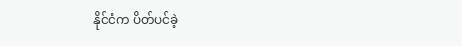နိုင်ငံက ပိတ်ပင်ခဲ့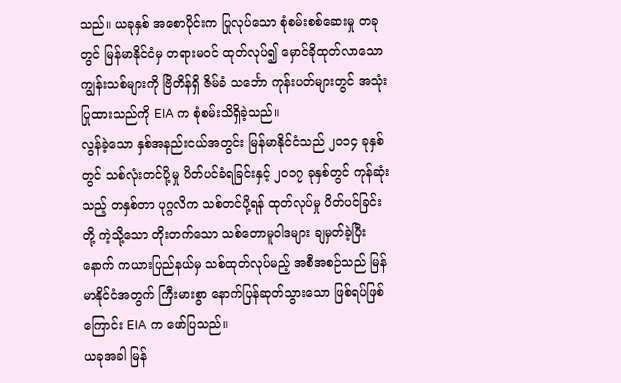သည်။ ယခုနှစ် အစောပိုင်းက ပြုလုပ်သော စုံစမ်းစစ်ဆေးမှု တခုတွင် မြန်မာနိုင်ငံမှ တရားမဝင် ထုတ်လုပ်၍ မှောင်ခိုထုတ်လာသော ကျွန်းသစ်များကို ဗြိတိန်ရှိ ဇိမ်ခံ သင်္ဘော ကုန်းပတ်များတွင် အသုံးပြုထားသည်ကို EIA က စုံစမ်းသိရှိခဲ့သည်။
လွန်ခဲ့သော နှစ်အနည်းငယ်အတွင်း မြန်မာနိုင်ငံသည် ၂၀၁၄ ခုနှစ်တွင် သစ်လုံးတင်ပို့မှု ပိတ်ပင်ခံရခြင်းနှင့် ၂၀၁၇ ခုနှစ်တွင် ကုန်ဆုံးသည့် တနှစ်တာ ပုဂ္ဂလိက သစ်တင်ပို့ရန် ထုတ်လုပ်မှု ပိတ်ပင်ခြင်းတို့ ကဲ့သို့သော တိုးတက်သော သစ်တောမူဝါဒများ ချမှတ်ခဲ့ပြီးနောက် ကယားပြည်နယ်မှ သစ်ထုတ်လုပ်မည့် အစီအစဉ်သည် မြန်မာနိုင်ငံအတွက် ကြီးမားစွာ နောက်ပြန်ဆုတ်သွားသော ဖြစ်ရပ်ဖြစ်ကြောင်း EIA က ဖော်ပြသည်။
ယခုအခါ မြန်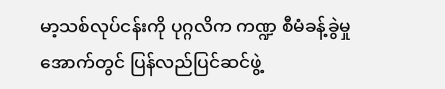မာ့သစ်လုပ်ငန်းကို ပုဂ္ဂလိက ကဏ္ဍ စီမံခန့်ခွဲမှုအောက်တွင် ပြန်လည်ပြင်ဆင်ဖွဲ့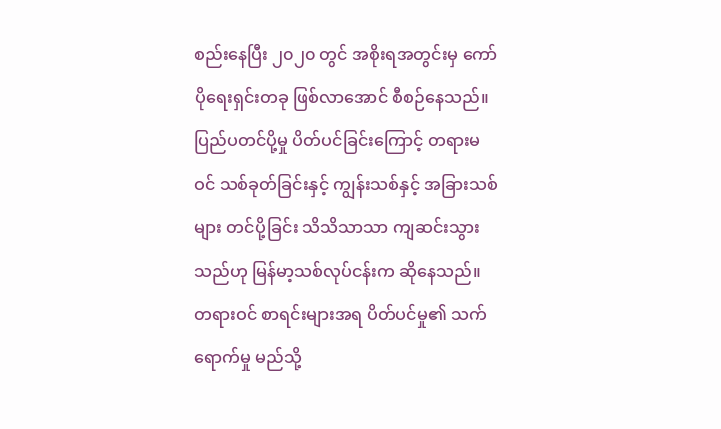စည်းနေပြီး ၂၀၂၀ တွင် အစိုးရအတွင်းမှ ကော်ပိုရေးရှင်းတခု ဖြစ်လာအောင် စီစဉ်နေသည်။ ပြည်ပတင်ပို့မှု ပိတ်ပင်ခြင်းကြောင့် တရားမဝင် သစ်ခုတ်ခြင်းနှင့် ကျွန်းသစ်နှင့် အခြားသစ်များ တင်ပို့ခြင်း သိသိသာသာ ကျဆင်းသွားသည်ဟု မြန်မာ့သစ်လုပ်ငန်းက ဆိုနေသည်။
တရားဝင် စာရင်းများအရ ပိတ်ပင်မှု၏ သက်ရောက်မှု မည်သို့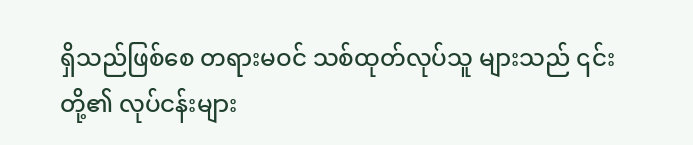ရှိသည်ဖြစ်စေ တရားမဝင် သစ်ထုတ်လုပ်သူ များသည် ၎င်းတို့၏ လုပ်ငန်းများ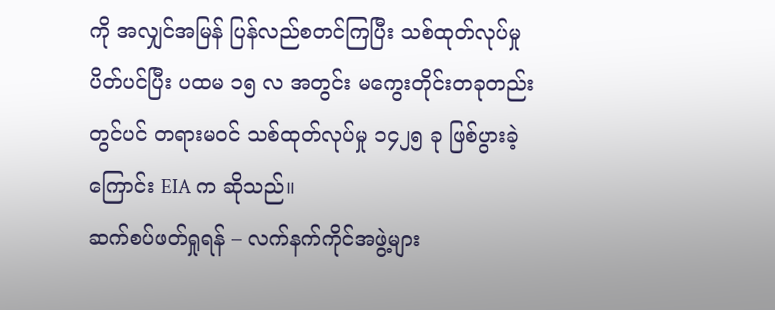ကို အလျှင်အမြန် ပြန်လည်စတင်ကြပြီး သစ်ထုတ်လုပ်မှု ပိတ်ပင်ပြီး ပထမ ၁၅ လ အတွင်း မကွေးတိုင်းတခုတည်းတွင်ပင် တရားမဝင် သစ်ထုတ်လုပ်မှု ၁၄၂၅ ခု ဖြစ်ပွားခဲ့ကြောင်း EIA က ဆိုသည်။
ဆက်စပ်ဖတ်ရှုရန် – လက်နက်ကိုင်အဖွဲ့များ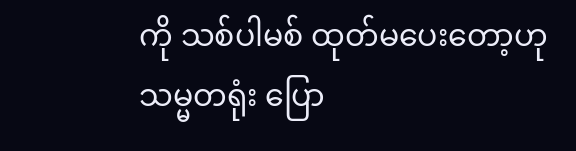ကို သစ်ပါမစ် ထုတ်မပေးတော့ဟု သမ္မတရုံး ပြော